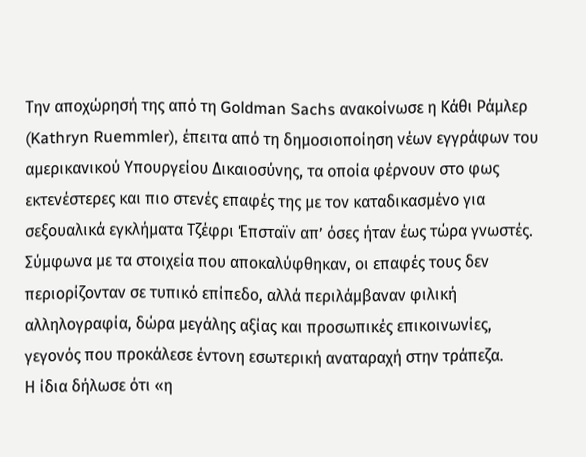Την αποχώρησή της από τη Goldman Sachs ανακοίνωσε η Κάθι Ράμλερ (Kathryn Ruemmler), έπειτα από τη δημοσιοποίηση νέων εγγράφων του αμερικανικού Υπουργείου Δικαιοσύνης, τα οποία φέρνουν στο φως εκτενέστερες και πιο στενές επαφές της με τον καταδικασμένο για σεξουαλικά εγκλήματα Τζέφρι Έπσταϊν απ’ όσες ήταν έως τώρα γνωστές.
Σύμφωνα με τα στοιχεία που αποκαλύφθηκαν, οι επαφές τους δεν περιορίζονταν σε τυπικό επίπεδο, αλλά περιλάμβαναν φιλική αλληλογραφία, δώρα μεγάλης αξίας και προσωπικές επικοινωνίες, γεγονός που προκάλεσε έντονη εσωτερική αναταραχή στην τράπεζα.
Η ίδια δήλωσε ότι «η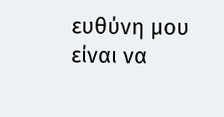ευθύνη μου είναι να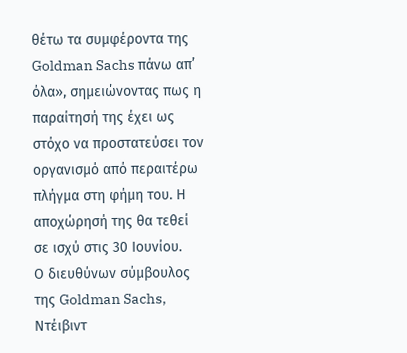θέτω τα συμφέροντα της Goldman Sachs πάνω απ’ όλα», σημειώνοντας πως η παραίτησή της έχει ως στόχο να προστατεύσει τον οργανισμό από περαιτέρω πλήγμα στη φήμη του. Η αποχώρησή της θα τεθεί σε ισχύ στις 30 Ιουνίου.
Ο διευθύνων σύμβουλος της Goldman Sachs, Ντέιβιντ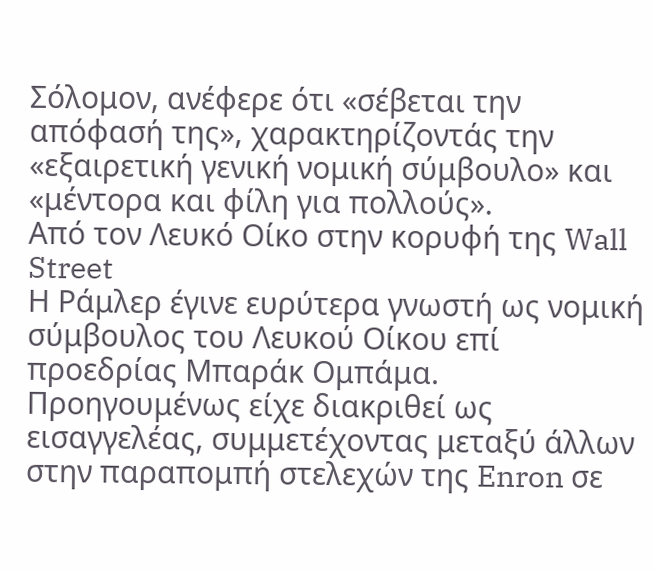Σόλομον, ανέφερε ότι «σέβεται την απόφασή της», χαρακτηρίζοντάς την «εξαιρετική γενική νομική σύμβουλο» και «μέντορα και φίλη για πολλούς».
Από τον Λευκό Οίκο στην κορυφή της Wall Street
Η Ράμλερ έγινε ευρύτερα γνωστή ως νομική σύμβουλος του Λευκού Οίκου επί προεδρίας Μπαράκ Ομπάμα. Προηγουμένως είχε διακριθεί ως εισαγγελέας, συμμετέχοντας μεταξύ άλλων στην παραπομπή στελεχών της Enron σε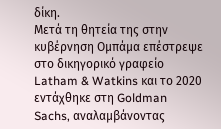δίκη.
Μετά τη θητεία της στην κυβέρνηση Ομπάμα επέστρεψε στο δικηγορικό γραφείο Latham & Watkins και το 2020 εντάχθηκε στη Goldman Sachs, αναλαμβάνοντας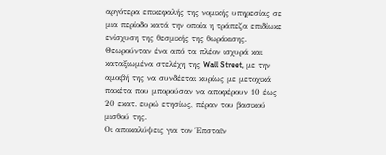αργότερα επικεφαλής της νομικής υπηρεσίας σε μια περίοδο κατά την οποία η τράπεζα επιδίωκε ενίσχυση της θεσμικής της θωράκισης.
Θεωρούνταν ένα από τα πλέον ισχυρά και καταξιωμένα στελέχη της Wall Street, με την αμοιβή της να συνδέεται κυρίως με μετοχικά πακέτα που μπορούσαν να αποφέρουν 10 έως 20 εκατ. ευρώ ετησίως, πέραν του βασικού μισθού της.
Οι αποκαλύψεις για τον Έπσταϊν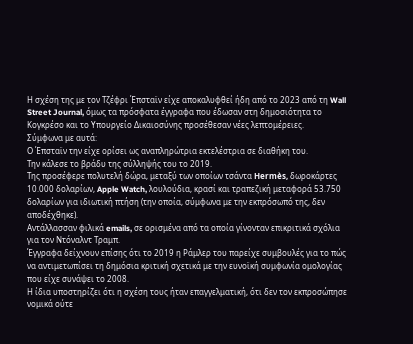Η σχέση της με τον Τζέφρι Έπσταϊν είχε αποκαλυφθεί ήδη από το 2023 από τη Wall Street Journal, όμως τα πρόσφατα έγγραφα που έδωσαν στη δημοσιότητα το Κογκρέσο και το Υπουργείο Δικαιοσύνης προσέθεσαν νέες λεπτομέρειες.
Σύμφωνα με αυτά:
Ο Έπσταϊν την είχε ορίσει ως αναπληρώτρια εκτελέστρια σε διαθήκη του.
Την κάλεσε το βράδυ της σύλληψής του το 2019.
Της προσέφερε πολυτελή δώρα, μεταξύ των οποίων τσάντα Hermès, δωροκάρτες 10.000 δολαρίων, Apple Watch, λουλούδια, κρασί και τραπεζική μεταφορά 53.750 δολαρίων για ιδιωτική πτήση (την οποία, σύμφωνα με την εκπρόσωπό της, δεν αποδέχθηκε).
Αντάλλασσαν φιλικά emails, σε ορισμένα από τα οποία γίνονταν επικριτικά σχόλια για τον Ντόναλντ Τραμπ.
Έγγραφα δείχνουν επίσης ότι το 2019 η Ράμλερ του παρείχε συμβουλές για το πώς να αντιμετωπίσει τη δημόσια κριτική σχετικά με την ευνοϊκή συμφωνία ομολογίας που είχε συνάψει το 2008.
Η ίδια υποστηρίζει ότι η σχέση τους ήταν επαγγελματική, ότι δεν τον εκπροσώπησε νομικά ούτε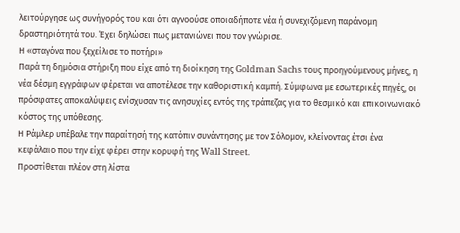λειτούργησε ως συνήγορός του και ότι αγνοούσε οποιαδήποτε νέα ή συνεχιζόμενη παράνομη δραστηριότητά του. Έχει δηλώσει πως μετανιώνει που τον γνώρισε.
Η «σταγόνα που ξεχείλισε το ποτήρι»
Παρά τη δημόσια στήριξη που είχε από τη διοίκηση της Goldman Sachs τους προηγούμενους μήνες, η νέα δέσμη εγγράφων φέρεται να αποτέλεσε την καθοριστική καμπή. Σύμφωνα με εσωτερικές πηγές, οι πρόσφατες αποκαλύψεις ενίσχυσαν τις ανησυχίες εντός της τράπεζας για το θεσμικό και επικοινωνιακό κόστος της υπόθεσης.
Η Ράμλερ υπέβαλε την παραίτησή της κατόπιν συνάντησης με τον Σόλομον, κλείνοντας έτσι ένα κεφάλαιο που την είχε φέρει στην κορυφή της Wall Street.
Προστίθεται πλέον στη λίστα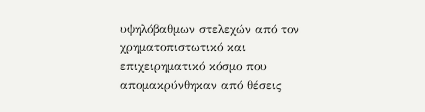υψηλόβαθμων στελεχών από τον χρηματοπιστωτικό και επιχειρηματικό κόσμο που απομακρύνθηκαν από θέσεις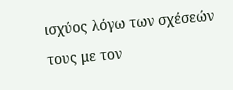ισχύος λόγω των σχέσεών τους με τον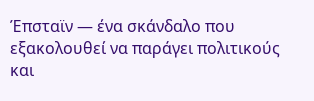Έπσταϊν — ένα σκάνδαλο που εξακολουθεί να παράγει πολιτικούς και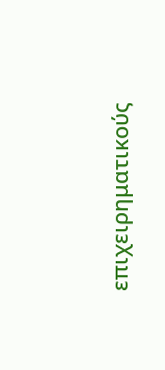επιχειρηματικούς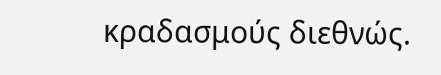κραδασμούς διεθνώς.